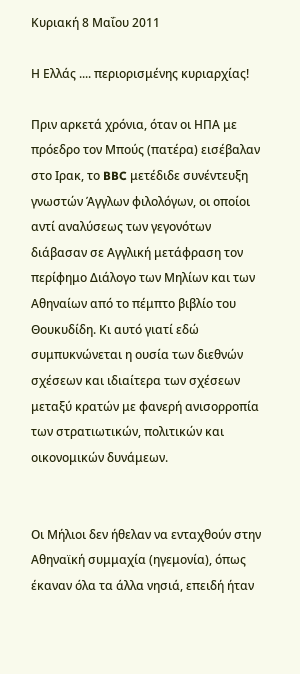Κυριακή 8 Μαΐου 2011

Η Ελλάς .... περιορισμένης κυριαρχίας!

Πριν αρκετά χρόνια, όταν οι ΗΠΑ με πρόεδρο τον Μπούς (πατέρα) εισέβαλαν στο Ιρακ, το BBC μετέδιδε συνέντευξη γνωστών Άγγλων φιλολόγων, οι οποίοι αντί αναλύσεως των γεγονότων διάβασαν σε Αγγλική μετάφραση τον περίφημο Διάλογο των Μηλίων και των Αθηναίων από το πέμπτο βιβλίο του Θουκυδίδη. Κι αυτό γιατί εδώ συμπυκνώνεται η ουσία των διεθνών σχέσεων και ιδιαίτερα των σχέσεων μεταξύ κρατών με φανερή ανισορροπία των στρατιωτικών, πολιτικών και οικονομικών δυνάμεων.


Οι Μήλιοι δεν ήθελαν να ενταχθούν στην Αθηναϊκή συμμαχία (ηγεμονία), όπως έκαναν όλα τα άλλα νησιά, επειδή ήταν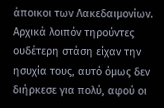άποικοι των Λακεδαιμονίων. Αρχικά λοιπόν τηρούντες ουδέτερη στάση είχαν την ησυχία τους, αυτό όμως δεν διήρκεσε για πολύ, αφού οι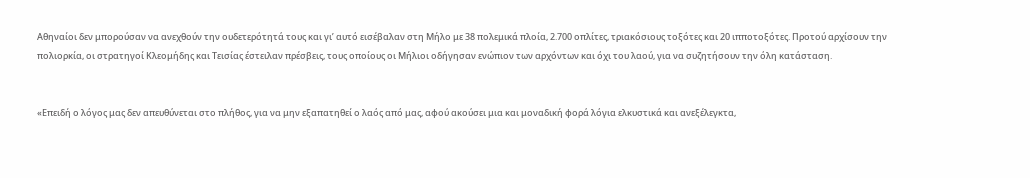Αθηναίοι δεν μπορούσαν να ανεχθούν την ουδετερότητά τους και γι’ αυτό εισέβαλαν στη Μήλο με 38 πολεμικά πλοία, 2.700 οπλίτες, τριακόσιους τοξότες και 20 ιπποτοξότες. Προτού αρχίσουν την πολιορκία, οι στρατηγοί Κλεομήδης και Τεισίας έστειλαν πρέσβεις, τους οποίους οι Μήλιοι οδήγησαν ενώπιον των αρχόντων και όχι του λαού, για να συζητήσουν την όλη κατάσταση.


«Επειδή ο λόγος μας δεν απευθύνεται στο πλήθος, για να μην εξαπατηθεί ο λαός από μας, αφού ακούσει μια και μοναδική φορά λόγια ελκυστικά και ανεξέλεγκτα,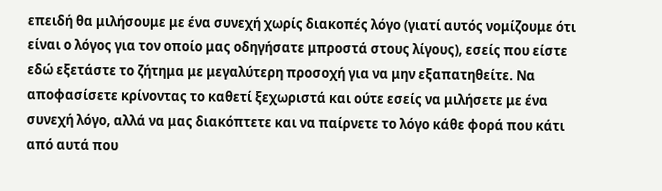επειδή θα μιλήσουμε με ένα συνεχή χωρίς διακοπές λόγο (γιατί αυτός νομίζουμε ότι είναι ο λόγος για τον οποίo μας οδηγήσατε μπροστά στους λίγους), εσείς που είστε εδώ εξετάστε το ζήτημα με μεγαλύτερη προσοχή για να μην εξαπατηθείτε. Να αποφασίσετε κρίνοντας το καθετί ξεχωριστά και ούτε εσείς να μιλήσετε με ένα συνεχή λόγο, αλλά να μας διακόπτετε και να παίρνετε το λόγο κάθε φορά που κάτι από αυτά που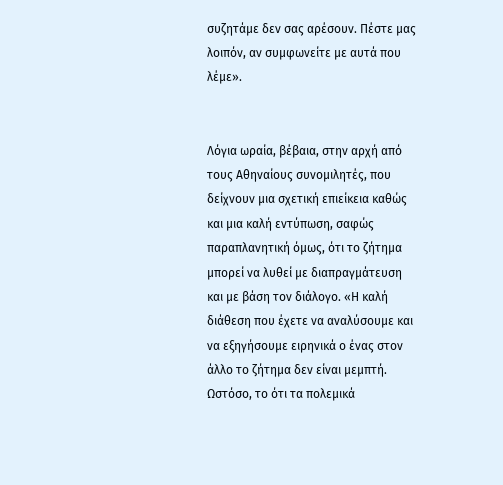συζητάμε δεν σας αρέσουν. Πέστε μας λοιπόν, αν συμφωνείτε με αυτά που λέμε».


Λόγια ωραία, βέβαια, στην αρχή από τους Αθηναίους συνομιλητές, που δείχνουν μια σχετική επιείκεια καθώς και μια καλή εντύπωση, σαφώς παραπλανητική όμως, ότι το ζήτημα μπορεί να λυθεί με διαπραγμάτευση και με βάση τον διάλογο. «Η καλή διάθεση που έχετε να αναλύσουμε και να εξηγήσουμε ειρηνικά ο ένας στον άλλο το ζήτημα δεν είναι μεμπτή. Ωστόσο, το ότι τα πολεμικά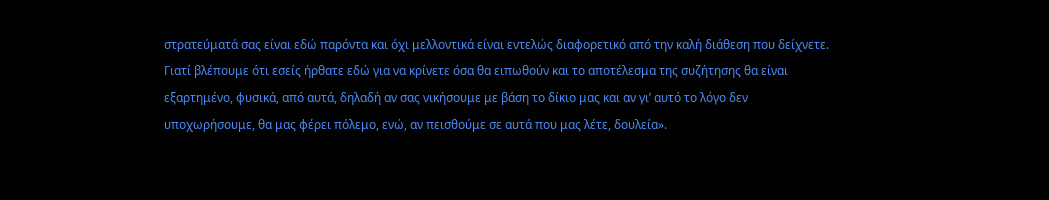στρατεύματά σας είναι εδώ παρόντα και όχι μελλοντικά είναι εντελώς διαφορετικό από την καλή διάθεση που δείχνετε. Γιατί βλέπουμε ότι εσείς ήρθατε εδώ για να κρίνετε όσα θα ειπωθούν και το αποτέλεσμα της συζήτησης θα είναι εξαρτημένο, φυσικά, από αυτά, δηλαδή αν σας νικήσουμε με βάση το δίκιο μας και αν γι’ αυτό το λόγο δεν υποχωρήσουμε, θα μας φέρει πόλεμο, ενώ, αν πεισθούμε σε αυτά που μας λέτε, δουλεία».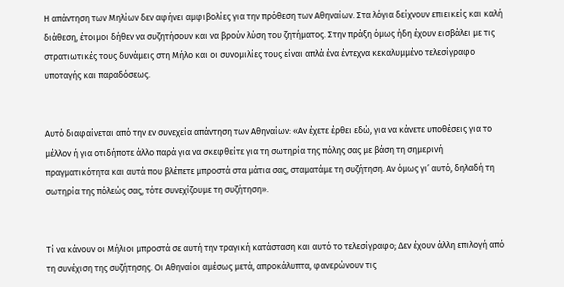Η απάντηση των Μηλίων δεν αφήνει αμφιβολίες για την πρόθεση των Αθηναίων. Στα λόγια δείχνουν επιεικείς και καλή διάθεση, έτοιμοι δήθεν να συζητήσουν και να βρούν λύση του ζητήματος. Στην πράξη όμως ήδη έχουν εισβάλει με τις στρατιωτικές τους δυνάμεις στη Μήλο και οι συνομιλίες τους είναι απλά ένα έντεχνα κεκαλυμμένο τελεσίγραφο υποταγής και παραδόσεως.


Αυτό διαφαίνεται από την εν συνεχεία απάντηση των Αθηναίων: «Αν έχετε έρθει εδώ, για να κάνετε υποθέσεις για το μέλλον ή για οτιδήποτε άλλο παρά για να σκεφθείτε για τη σωτηρία της πόλης σας με βάση τη σημερινή πραγματικότητα και αυτά που βλέπετε μπροστά στα μάτια σας, σταματάμε τη συζήτηση. Αν όμως γι’ αυτό, δηλαδή τη σωτηρία της πόλεώς σας, τότε συνεχίζουμε τη συζήτηση».


Τί να κάνουν οι Μήλιοι μπροστά σε αυτή την τραγική κατάσταση και αυτό το τελεσίγραφο; Δεν έχουν άλλη επιλογή από τη συνέχιση της συζήτησης. Οι Αθηναίοι αμέσως μετά, απροκάλυπτα, φανερώνουν τις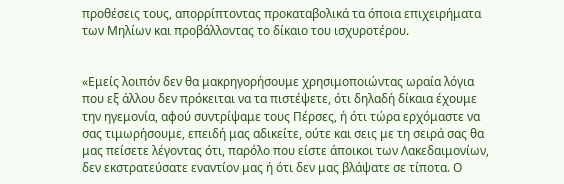προθέσεις τους, απορρίπτοντας προκαταβολικά τα όποια επιχειρήματα των Μηλίων και προβάλλοντας το δίκαιο του ισχυροτέρου.


«Εμείς λοιπόν δεν θα μακρηγορήσουμε χρησιμοποιώντας ωραία λόγια που εξ άλλου δεν πρόκειται να τα πιστέψετε, ότι δηλαδή δίκαια έχουμε την ηγεμονία, αφού συντρίψαμε τους Πέρσες, ή ότι τώρα ερχόμαστε να σας τιμωρήσουμε, επειδή μας αδικείτε, ούτε και σεις με τη σειρά σας θα μας πείσετε λέγοντας ότι, παρόλο που είστε άποικοι των Λακεδαιμονίων, δεν εκστρατεύσατε εναντίον μας ή ότι δεν μας βλάψατε σε τίποτα. Ο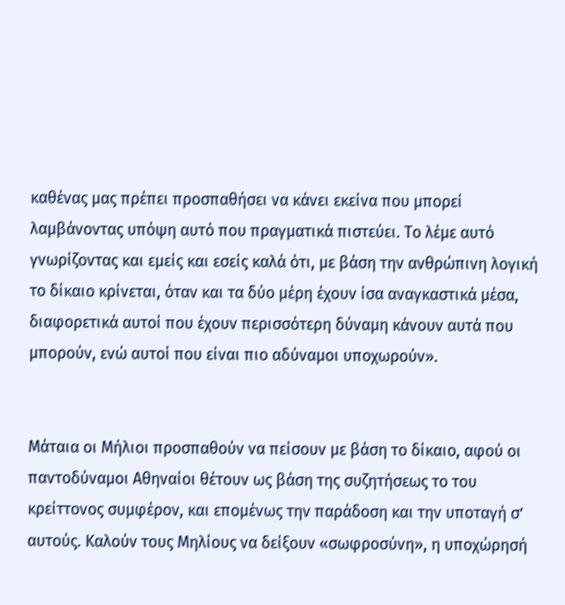καθένας μας πρέπει προσπαθήσει να κάνει εκείνα που μπορεί λαμβάνοντας υπόψη αυτό που πραγματικά πιστεύει. Το λέμε αυτό γνωρίζοντας και εμείς και εσείς καλά ότι, με βάση την ανθρώπινη λογική το δίκαιο κρίνεται, όταν και τα δύο μέρη έχουν ίσα αναγκαστικά μέσα, διαφορετικά αυτοί που έχουν περισσότερη δύναμη κάνουν αυτά που μπορούν, ενώ αυτοί που είναι πιο αδύναμοι υποχωρούν».


Μάταια οι Μήλιοι προσπαθούν να πείσουν με βάση το δίκαιο, αφού οι παντοδύναμοι Αθηναίοι θέτουν ως βάση της συζητήσεως το του κρείττονος συμφέρον, και επομένως την παράδοση και την υποταγή σ’ αυτούς. Καλούν τους Μηλίους να δείξουν «σωφροσύνη», η υποχώρησή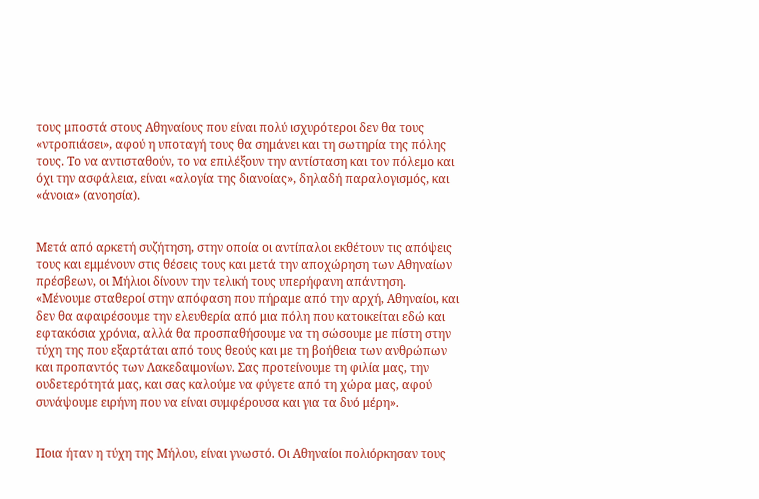τους μποστά στους Αθηναίους που είναι πολύ ισχυρότεροι δεν θα τους «ντροπιάσει», αφού η υποταγή τους θα σημάνει και τη σωτηρία της πόλης τους. Το να αντισταθούν, το να επιλέξουν την αντίσταση και τον πόλεμο και όχι την ασφάλεια, είναι «αλογία της διανοίας», δηλαδή παραλογισμός, και «άνοια» (ανοησία).


Μετά από αρκετή συζήτηση, στην οποία οι αντίπαλοι εκθέτουν τις απόψεις τους και εμμένουν στις θέσεις τους και μετά την αποχώρηση των Αθηναίων πρέσβεων, οι Μήλιοι δίνουν την τελική τους υπερήφανη απάντηση. «Μένουμε σταθεροί στην απόφαση που πήραμε από την αρχή, Αθηναίοι, και δεν θα αφαιρέσουμε την ελευθερία από μια πόλη που κατοικείται εδώ και εφτακόσια χρόνια, αλλά θα προσπαθήσουμε να τη σώσουμε με πίστη στην τύχη της που εξαρτάται από τους θεούς και με τη βοήθεια των ανθρώπων και προπαντός των Λακεδαιμονίων. Σας προτείνουμε τη φιλία μας, την ουδετερότητά μας, και σας καλούμε να φύγετε από τη χώρα μας, αφού συνάψουμε ειρήνη που να είναι συμφέρουσα και για τα δυό μέρη».


Ποια ήταν η τύχη της Μήλου, είναι γνωστό. Οι Αθηναίοι πολιόρκησαν τους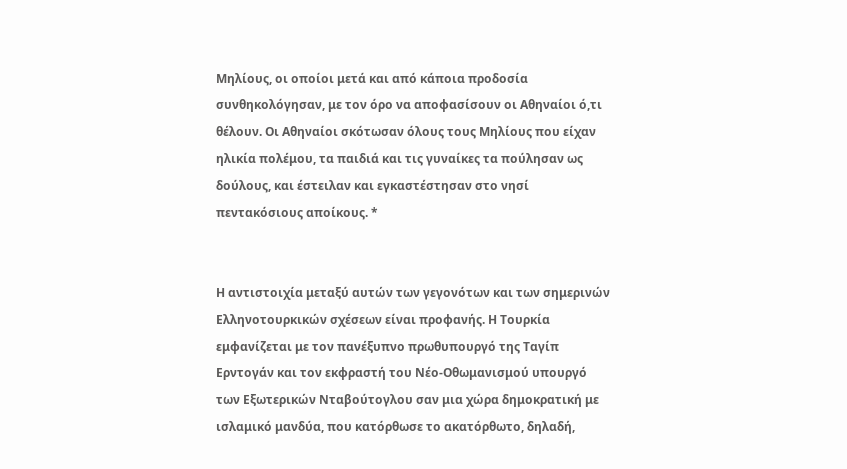Μηλίους, οι οποίοι μετά και από κάποια προδοσία συνθηκολόγησαν, με τον όρο να αποφασίσουν οι Αθηναίοι ό,τι θέλουν. Οι Αθηναίοι σκότωσαν όλους τους Μηλίους που είχαν ηλικία πολέμου, τα παιδιά και τις γυναίκες τα πούλησαν ως δούλους, και έστειλαν και εγκαστέστησαν στο νησί πεντακόσιους αποίκους. *


Η αντιστοιχία μεταξύ αυτών των γεγονότων και των σημερινών Ελληνοτουρκικών σχέσεων είναι προφανής. Η Τουρκία εμφανίζεται με τον πανέξυπνο πρωθυπουργό της Ταγίπ Ερντογάν και τον εκφραστή του Νέο-Οθωμανισμού υπουργό των Εξωτερικών Νταβούτογλου σαν μια χώρα δημοκρατική με ισλαμικό μανδύα, που κατόρθωσε το ακατόρθωτο, δηλαδή,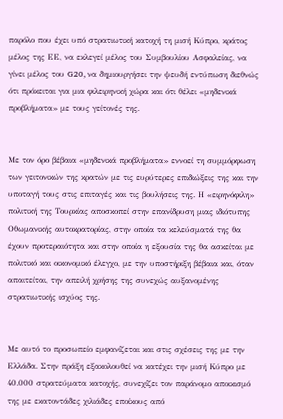παρόλο που έχει υπό στρατιωτική κατοχή τη μισή Κύπρο, κράτος μέλος της ΕΕ, να εκλεγεί μέλος του Συμβουλίου Ασφαλείας, να γίνει μέλος του G20, να δημιουργήσει την ψευδή εντύπωση διεθνώς ότι πρόκειται για μια φιλειρηνική χώρα και ότι θέλει «μηδενικά προβλήματα» με τους γείτονές της.


Με τον όρο βέβαια «μηδενικά προβλήματα» εννοεί τη συμμόρφωση των γειτονικών της κρατών με τις ευρύτερες επιδιώξεις της και την υποταγή τους στις επιταγές και τις βουλήσεις της. Η «ειρηνόφιλη» πολιτική της Τουρκίας αποσκοπεί στην επανίδρυση μιας ιδιότυπης Οθωμανικής αυτοκρατορίας, στην οποία τα κελεύσματά της θα έχουν προτεραιότητα και στην οποία η εξουσία της θα ασκείται με πολιτικό και οικονομικό έλεγχο, με την υποστήριξη βέβαια και, όταν απαιτείται, την απειλή χρήσης της συνεχώς αυξανομένης στρατιωτικής ισχύος της.


Με αυτό το προσωπείο εμφανίζεται και στις σχέσεις της με την Ελλάδα. Στην πράξη εξακολουθεί να κατέχει την μισή Κύπρο με 40.000 στρατεύματα κατοχής, συνεχίζει τον παράνομο αποικισμό της με εκατοντάδες χιλιάδες εποίκους από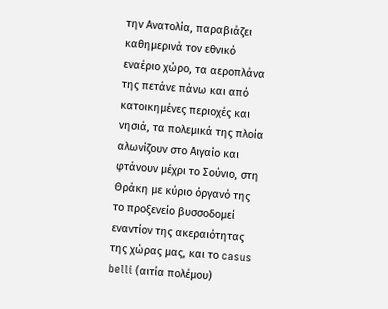την Ανατολία, παραβιάζει καθημερινά τον εθνικό εναέριο χώρο, τα αεροπλάνα της πετάνε πάνω και από κατοικημένες περιοχές και νησιά, τα πολεμικά της πλοία αλωνίζουν στο Αιγαίο και φτάνουν μέχρι το Σούνιο, στη Θράκη με κύριο όργανό της το προξενείο βυσσοδομεί εναντίον της ακεραιότητας της χώρας μας, και το casus belli (αιτία πολέμου)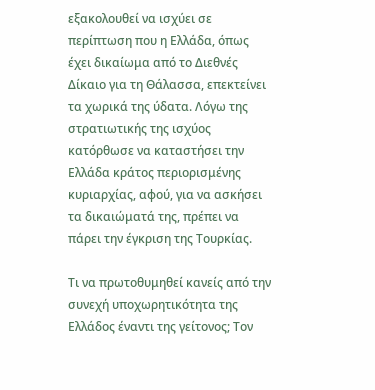εξακολουθεί να ισχύει σε περίπτωση που η Ελλάδα, όπως έχει δικαίωμα από το Διεθνές Δίκαιο για τη Θάλασσα, επεκτείνει τα χωρικά της ύδατα. Λόγω της στρατιωτικής της ισχύος κατόρθωσε να καταστήσει την Ελλάδα κράτος περιορισμένης κυριαρχίας, αφού, για να ασκήσει τα δικαιώματά της, πρέπει να πάρει την έγκριση της Τουρκίας.

Τι να πρωτοθυμηθεί κανείς από την συνεχή υποχωρητικότητα της Ελλάδος έναντι της γείτονος; Τον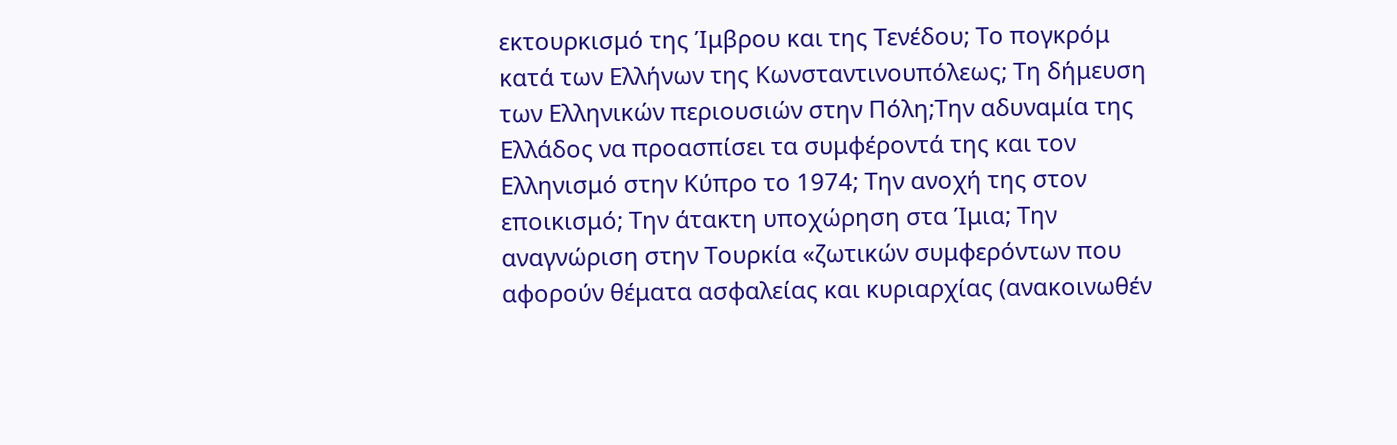εκτουρκισμό της Ίμβρου και της Τενέδου; Το πογκρόμ κατά των Ελλήνων της Κωνσταντινουπόλεως; Τη δήμευση των Ελληνικών περιουσιών στην Πόλη;Την αδυναμία της Ελλάδος να προασπίσει τα συμφέροντά της και τον Ελληνισμό στην Κύπρο το 1974; Την ανοχή της στον εποικισμό; Την άτακτη υποχώρηση στα Ίμια; Την αναγνώριση στην Τουρκία «ζωτικών συμφερόντων που αφορούν θέματα ασφαλείας και κυριαρχίας (ανακοινωθέν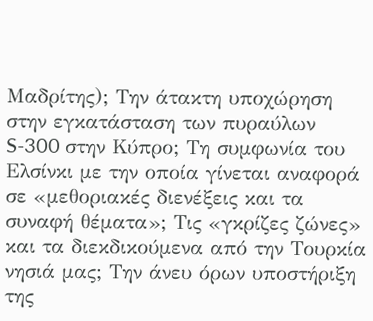Μαδρίτης); Την άτακτη υποχώρηση στην εγκατάσταση των πυραύλων S-300 στην Κύπρο; Τη συμφωνία του Ελσίνκι με την οποία γίνεται αναφορά σε «μεθοριακές διενέξεις και τα συναφή θέματα»; Τις «γκρίζες ζώνες» και τα διεκδικούμενα από την Τουρκία νησιά μας; Την άνευ όρων υποστήριξη της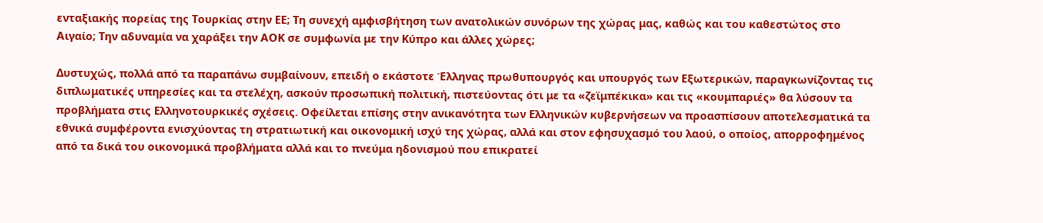ενταξιακής πορείας της Τουρκίας στην ΕΕ; Τη συνεχή αμφισβήτηση των ανατολικών συνόρων της χώρας μας, καθώς και του καθεστώτος στο Αιγαίο; Την αδυναμία να χαράξει την ΑΟΚ σε συμφωνία με την Κύπρο και άλλες χώρες;

Δυστυχώς, πολλά από τα παραπάνω συμβαίνουν, επειδή ο εκάστοτε Έλληνας πρωθυπουργός και υπουργός των Εξωτερικών, παραγκωνίζοντας τις διπλωματικές υπηρεσίες και τα στελέχη, ασκούν προσωπική πολιτική, πιστεύοντας ότι με τα «ζεϊμπέκικα» και τις «κουμπαριές» θα λύσουν τα προβλήματα στις Ελληνοτουρκικές σχέσεις. Οφείλεται επίσης στην ανικανότητα των Ελληνικών κυβερνήσεων να προασπίσουν αποτελεσματικά τα εθνικά συμφέροντα ενισχύοντας τη στρατιωτική και οικονομική ισχύ της χώρας, αλλά και στον εφησυχασμό του λαού, ο οποίος, απορροφημένος από τα δικά του οικονομικά προβλήματα αλλά και το πνεύμα ηδονισμού που επικρατεί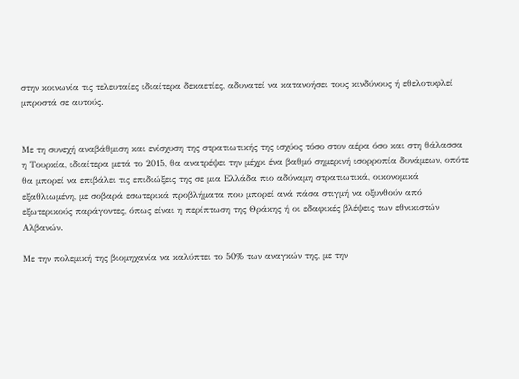στην κοινωνία τις τελευταίες ιδιαίτερα δεκαετίες, αδυνατεί να κατανοήσει τους κινδύνους ή εθελοτυφλεί μπροστά σε αυτούς.


Με τη συνεχή αναβάθμιση και ενίσχυση της στρατιωτικής της ισχύος τόσο στον αέρα όσο και στη θάλασσα η Τουρκία, ιδιαίτερα μετά το 2015, θα ανατρέψει την μέχρι ένα βαθμό σημερινή ισορροπία δυνάμεων, οπότε θα μπορεί να επιβάλει τις επιδιώξεις της σε μια Ελλάδα πιο αδύναμη στρατιωτικά, οικονομικά εξαθλιωμένη, με σοβαρά εσωτερικά προβλήματα που μπορεί ανά πάσα στιγμή να οξυνθούν από εξωτερικούς παράγοντες, όπως είναι η περίπτωση της Θράκης ή οι εδαφικές βλέψεις των εθνικιστών Αλβανών.

Με την πολεμική της βιομηχανία να καλύπτει το 50% των αναγκών της, με την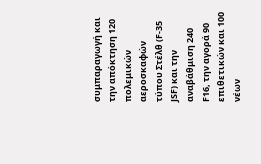συμπαραγωγή και την απόκτηση 120 πολεμικών αεροσκαφών τύπου Στέλθ (F-35 JSF) και την αναβάθμιση 240 F16, την αγορά 90 επιθετικών και 100 νέων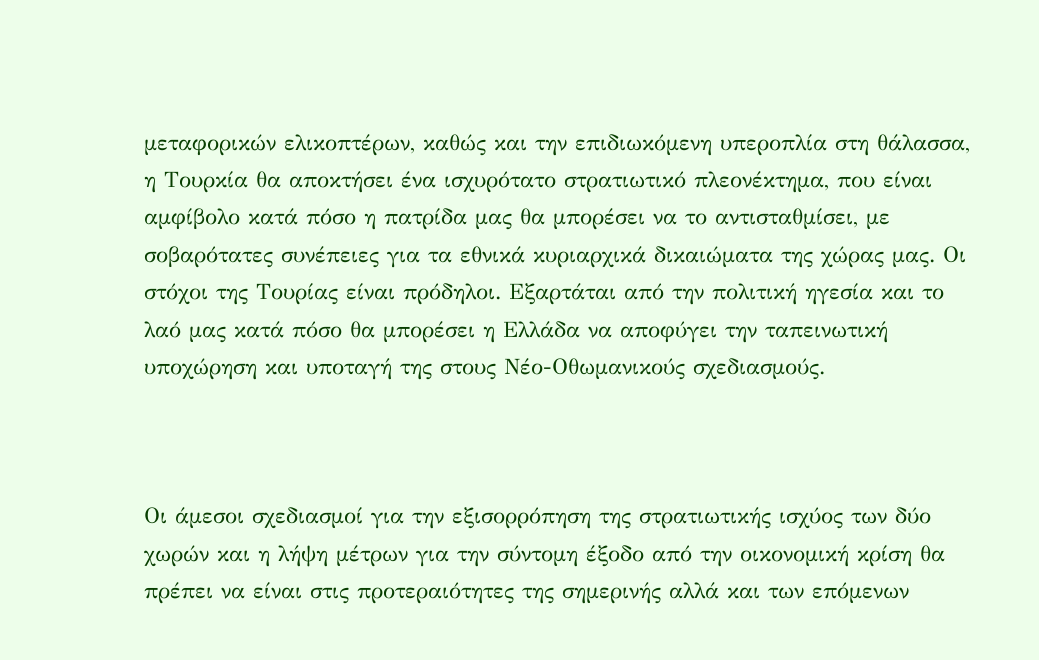μεταφορικών ελικοπτέρων, καθώς και την επιδιωκόμενη υπεροπλία στη θάλασσα, η Τουρκία θα αποκτήσει ένα ισχυρότατο στρατιωτικό πλεονέκτημα, που είναι αμφίβολο κατά πόσο η πατρίδα μας θα μπορέσει να το αντισταθμίσει, με σοβαρότατες συνέπειες για τα εθνικά κυριαρχικά δικαιώματα της χώρας μας. Οι στόχοι της Τουρίας είναι πρόδηλοι. Εξαρτάται από την πολιτική ηγεσία και το λαό μας κατά πόσο θα μπορέσει η Ελλάδα να αποφύγει την ταπεινωτική υποχώρηση και υποταγή της στους Νέο-Οθωμανικούς σχεδιασμούς.



Οι άμεσοι σχεδιασμοί για την εξισορρόπηση της στρατιωτικής ισχύος των δύο χωρών και η λήψη μέτρων για την σύντομη έξοδο από την οικονομική κρίση θα πρέπει να είναι στις προτεραιότητες της σημερινής αλλά και των επόμενων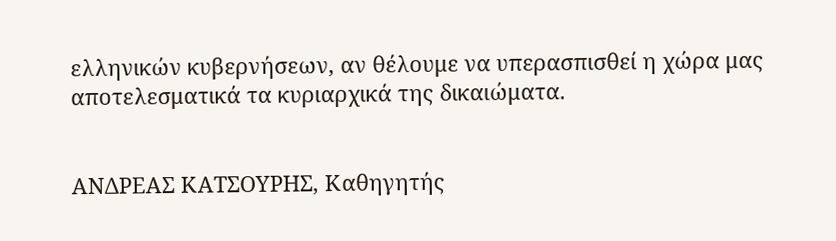ελληνικών κυβερνήσεων, αν θέλουμε να υπερασπισθεί η χώρα μας αποτελεσματικά τα κυριαρχικά της δικαιώματα.


ΑΝΔΡΕΑΣ ΚΑΤΣΟΥΡΗΣ, Καθηγητής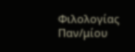Φιλολογίας Παν/μίου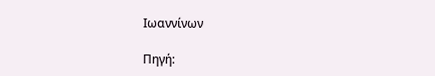Ιωαννίνων

Πηγή: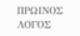ΠΡΩΙΝΟΣ ΛΟΓΟΣ